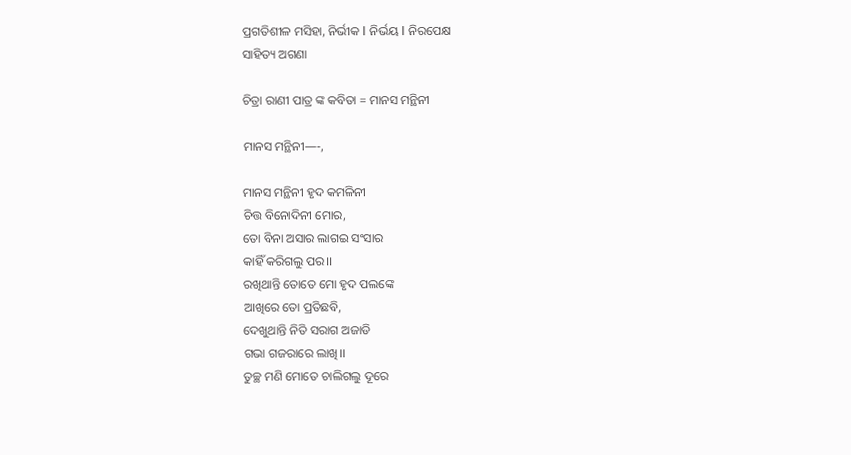ପ୍ରଗତିଶୀଳ ମସିହା, ନିର୍ଭୀକ I ନିର୍ଭୟ I ନିରପେକ୍ଷ
ସାହିତ୍ୟ ଅଗଣା

ଚିତ୍ରା ରାଣୀ ପାତ୍ର ଙ୍କ କବିତା = ମାନସ ମନ୍ଥିନୀ

ମାନସ ମନ୍ଥିନୀ—-,

ମାନସ ମନ୍ଥିନୀ ହୃଦ କମଳିନୀ
ଚିତ୍ତ ବିନୋଦିନୀ ମୋର,
ତୋ ବିନା ଅସାର ଲାଗଇ ସଂସାର
କାହିଁ କରିଗଲୁ ପର।।
ରଖିଥାନ୍ତି ତୋତେ ମୋ ହୃଦ ପଲଙ୍କେ
ଆଖିରେ ତୋ ପ୍ରତିଛବି,
ଦେଖୁଥାନ୍ତି ନିତି ସରାଗ ଅଜାଡି
ଗଭା ଗଜରାରେ ଲାଖି।।
ତୁଚ୍ଛ ମଣି ମୋତେ ଚାଲିଗଲୁ ଦୂରେ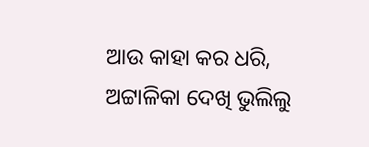ଆଉ କାହା କର ଧରି,
ଅଟ୍ଟାଳିକା ଦେଖି ଭୁଲିଲୁ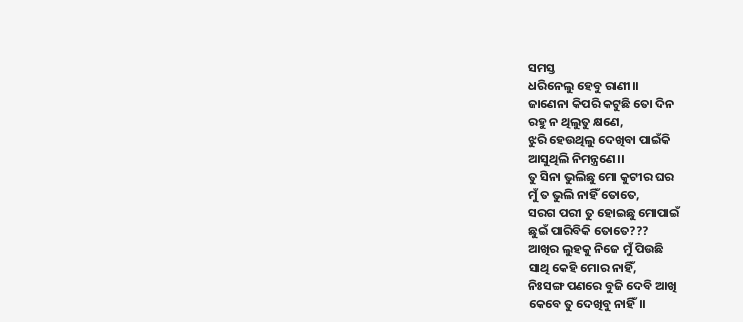ସମସ୍ତ
ଧରିନେଲୁ ହେବୁ ରାଣୀ।।
ଜାଣେନା କିପରି କଟୁଛି ତୋ ଦିନ
ରହୁ ନ ଥିଲୁତୁ କ୍ଷଣେ,
ଝୁରି ହେଉଥିଲୁ ଦେଖିବା ପାଇଁକି
ଆସୁଥିଲି ନିମନ୍ତ୍ରଣେ।।
ତୁ ସିନା ଭୁଲିଛୁ ମୋ କୁଟୀର ଘର
ମୁଁ ତ ଭୁଲି ନାହିଁ ତୋତେ,
ସରଗ ପରୀ ତୁ ହୋଇଛୁ ମୋପାଇଁ
ଛୁଇଁ ପାରିବିକି ତୋତେ???
ଆଖିର ଲୁହକୁ ନିଜେ ମୁଁ ପିଉଛି
ସାଥି କେହି ମୋର ନାହିଁ,
ନିଃସଙ୍ଗ ପଣରେ ବୁଜି ଦେବି ଆଖି
କେବେ ତୁ ଦେଖିବୁ ନାହିଁ।।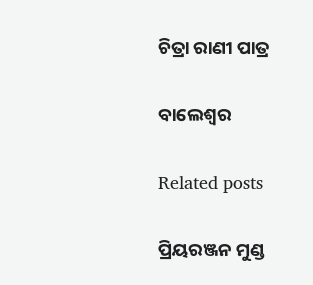ଚିତ୍ରା ରାଣୀ ପାତ୍ର

ବାଲେଶ୍ୱର

Related posts

ପ୍ରିୟରଞ୍ଜନ ମୁଣ୍ଡ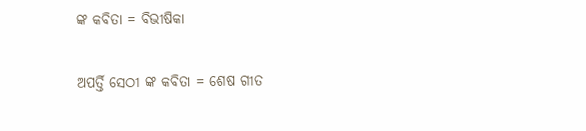ଙ୍କ କବିତା = ବିଭୀଷିକା

ଅପର୍ତ୍ତି ସେଠୀ ଙ୍କ କବିତା = ଶେଷ ଗୀତ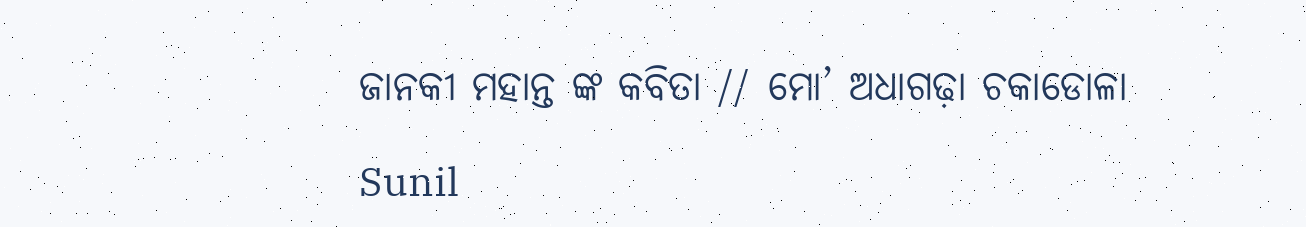ଜାନକୀ ମହାନ୍ତ ଙ୍କ କବିତା // ମୋ’ ଅଧାଗଢ଼ା ଚକାଡୋଳା

Sunil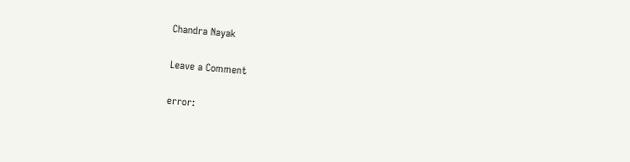Chandra Nayak

Leave a Comment

error: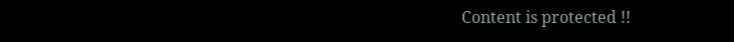Content is protected !!